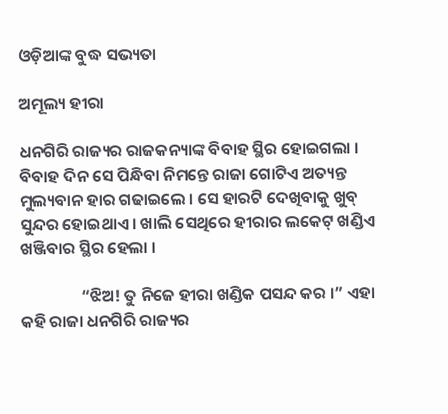ଓଡ଼ିଆଙ୍କ ବୁଦ୍ଧ ସଭ୍ୟତା

ଅମୂଲ୍ୟ ହୀରା

ଧନଗିରି ରାଜ୍ୟର ରାଜକନ୍ୟାଙ୍କ ବିବାହ ସ୍ଥିର ହୋଇଗଲା । ବିବାହ ଦିନ ସେ ପିନ୍ଧିବା ନିମନ୍ତେ ରାଜା ଗୋଟିଏ ଅତ୍ୟନ୍ତ ମୁଲ୍ୟବାନ ହାର ଗଢାଇଲେ । ସେ ହାରଟି ଦେଖିବାକୁ ଖୁବ୍ ସୁନ୍ଦର ହୋଇଥାଏ । ଖାଲି ସେଥିରେ ହୀରାର ଲକେଟ୍ ଖଣ୍ଡିଏ ଖଞ୍ଜିବାର ସ୍ଥିର ହେଲା ।

                “ଝିଅ! ତୁ ନିଜେ ହୀରା ଖଣ୍ଡିକ ପସନ୍ଦ କର ।” ଏହା କହି ରାଜା ଧନଗିରି ରାଜ୍ୟର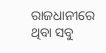ରାଜଧାନୀରେ ଥିବା ସବୁ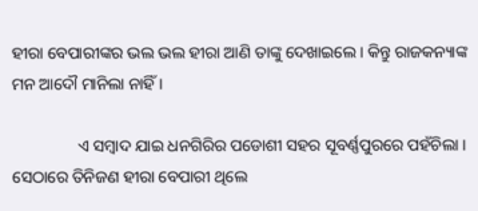ହୀରା ବେପାରୀଙ୍କର ଭଲ ଭଲ ହୀରା ଆଣି ତାଙ୍କୁ ଦେଖାଇଲେ । କିନ୍ତୁ ରାଜକନ୍ୟାଙ୍କ ମନ ଆଦୌ ମାନିଲା ନାହିଁ ।

                ଏ ସମ୍ବାଦ ଯାଇ ଧନଗିରିର ପଡୋଶୀ ସହର ସୂବର୍ଣ୍ଣପୁରରେ ପହଁଚିଲା । ସେଠାରେ ତିନିଜଣ ହୀରା ବେପାରୀ ଥିଲେ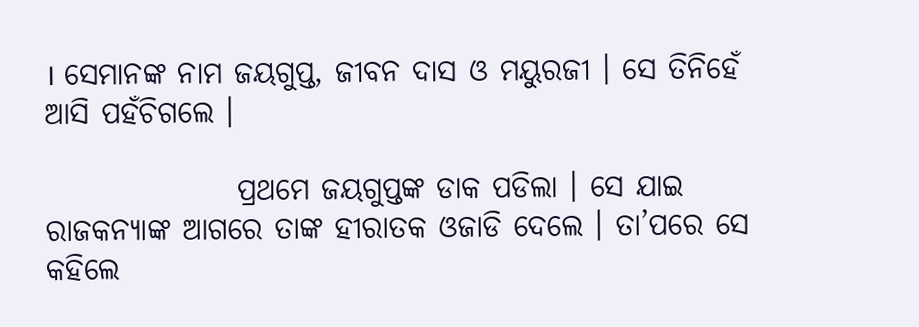। ସେମାନଙ୍କ ନାମ ଜୟଗୁପ୍ତ, ଜୀବନ ଦାସ ଓ ମୟୁରଜୀ । ସେ ତିନିହେଁ ଆସି ପହଁଚିଗଲେ ।

                ପ୍ରଥମେ ଜୟଗୁପ୍ତଙ୍କ ଡାକ ପଡିଲା । ସେ ଯାଇ ରାଜକନ୍ୟାଙ୍କ ଆଗରେ ତାଙ୍କ ହୀରାତକ ଓଜାଡି ଦେଲେ । ତା’ପରେ ସେ କହିଲେ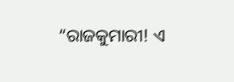“ରାଜକୁମାରୀ! ଏ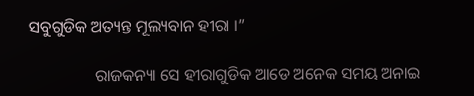ସବୁଗୁଡିକ ଅତ୍ୟନ୍ତ ମୂଲ୍ୟବାନ ହୀରା ।”

                ରାଜକନ୍ୟା ସେ ହୀରାଗୁଡିକ ଆଡେ ଅନେକ ସମୟ ଅନାଇ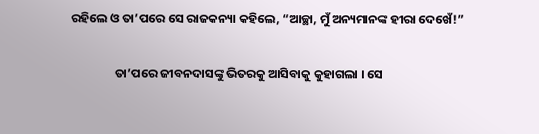ରହିଲେ ଓ ତା’ପରେ ସେ ରାଜକନ୍ୟା କହିଲେ, “ଆଚ୍ଛା, ମୁଁ ଅନ୍ୟମାନଙ୍କ ହୀରା ଦେଖେଁ!”

                ତା’ପରେ ଜୀବନଦାସଙ୍କୁ ଭିତରକୁ ଆସିବାକୁ କୁହାଗଲା । ସେ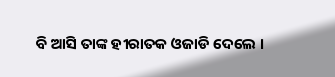ବି ଆସି ତାଙ୍କ ହୀରାତକ ଓଜାଡି ଦେଲେ ।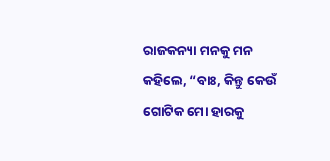ରାଜକନ୍ୟା ମନକୁ ମନ କହିଲେ, “ବାଃ, କିନ୍ତୁ କେଉଁ ଗୋଟିକ ମୋ ହାରକୁ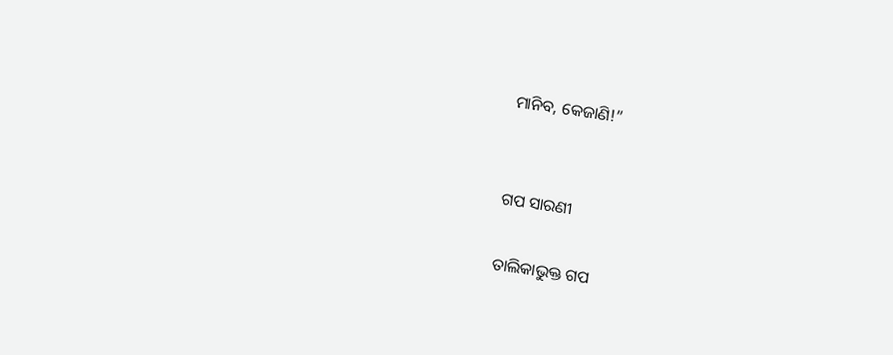ମାନିବ, କେଜାଣି!”


ଗପ ସାରଣୀ

ତାଲିକାଭୁକ୍ତ ଗପ